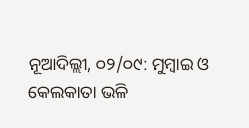ନୂଆଦିଲ୍ଲୀ, ୦୨/୦୯: ମୁମ୍ବାଇ ଓ କେଲକାତା ଭଳି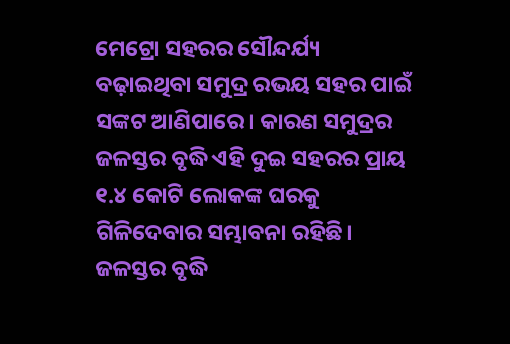ମେଟ୍ରୋ ସହରର ସୌନ୍ଦର୍ଯ୍ୟ ବଢ଼ାଇଥିବା ସମୁଦ୍ର ରଭୟ ସହର ପାଇଁ ସଙ୍କଟ ଆଣିପାରେ। କାରଣ ସମୁଦ୍ରର ଜଳସ୍ତର ବୃଦ୍ଧି ଏହି ଦୁଇ ସହରର ପ୍ରାୟ ୧.୪ କୋଟି ଲୋକଙ୍କ ଘରକୁ ଗିଳିଦେବାର ସମ୍ଭାବନା ରହିଛି। ଜଳସ୍ତର ବୃଦ୍ଧି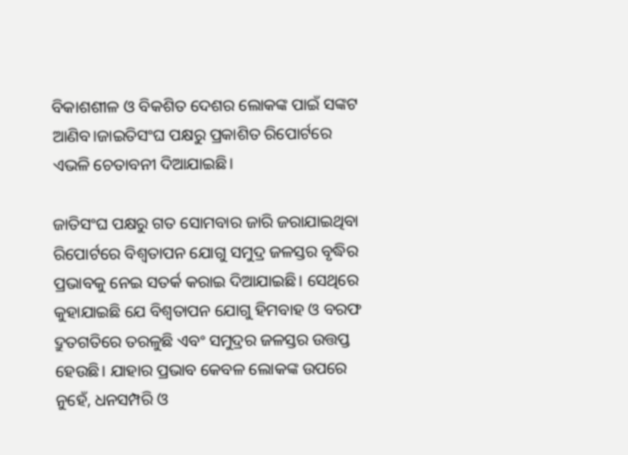ବିକାଶଶୀଳ ଓ ବିକଶିତ ଦେଶର ଲୋକଙ୍କ ପାଇଁ ସଙ୍କଟ ଆଣିବ।ଜାଇତିସଂଘ ପକ୍ଷରୁ ପ୍ରକାଶିତ ରିପୋର୍ଟରେ ଏଭଳି ଚେତାବନୀ ଦିଆଯାଇଛି।

ଜାତିସଂଘ ପକ୍ଷରୁ ଗତ ସୋମବାର ଜାରି ଜରାଯାଇଥିବା ରିପୋର୍ଟରେ ବିଶ୍ୱତାପନ ଯୋଗୁ ସମୁଦ୍ର ଜଳସ୍ତର ବୃଦ୍ଧିର ପ୍ରଭାବକୁ ନେଇ ସତର୍କ କରାଇ ଦିଆଯାଇଛି। ସେଥିରେ କୁହାଯାଇଛି ଯେ ବିଶ୍ୱତାପନ ଯୋଗୁ ହିମବାହ ଓ ବରଫ ଦ୍ରୁତଗତିରେ ତରଳୁଛି ଏବଂ ସମୁଦ୍ରର ଜଳସ୍ତର ଉତ୍ତପ୍ତ ହେଉଛି। ଯାହାର ପ୍ରଭାବ କେବଳ ଲୋକଙ୍କ ଉପରେ ନୁହେଁ, ଧନସମ୍ପରି ଓ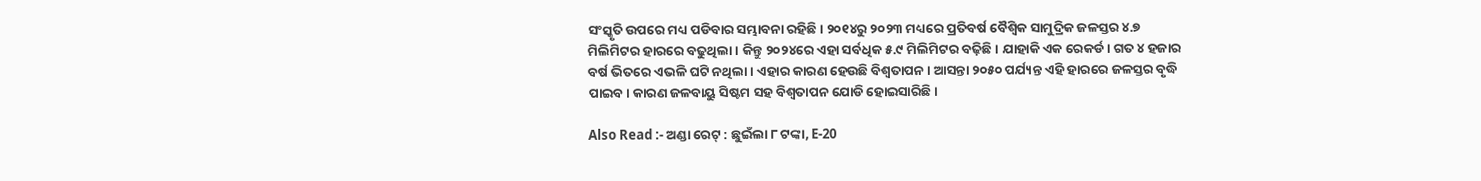ସଂସ୍କୃତି ଉପରେ ମଧ୍ୟ ପଡିବାର ସମ୍ଭାବନା ରହିଛି। ୨୦୧୪ରୁ ୨୦୨୩ ମଧ୍ୟରେ ପ୍ରତିବର୍ଷ ବୈଶ୍ୱିକ ସାମୁଦ୍ରିକ ଜଳସ୍ତର ୪.୭ ମିଲିମିଟର ହାରରେ ବଢୁଥିଲା । କିନ୍ତୁ ୨୦୨୪ରେ ଏହା ସର୍ବଧିକ ୫.୯ ମିଲିମିଟର ବଢ଼ିଛି । ଯାହାକି ଏକ ରେକର୍ଡ। ଗତ ୪ ହଜାର ବର୍ଷ ଭିତରେ ଏଭଳି ଘଟି ନଥିଲା। ଏହାର କାରଣ ହେଉଛି ବିଶ୍ୱତାପନ। ଆସନ୍ତା ୨୦୫୦ ପର୍ଯ୍ୟନ୍ତ ଏହି ହାରରେ ଜଳସ୍ତର ବୃଦ୍ଧି ପାଇବ। କାରଣ ଜଳବାୟୁ ସିଷ୍ଟମ ସହ ବିଶ୍ୱତାପନ ଯୋଡି ହୋଇସାରିଛି।

Also Read :- ଅଣ୍ଡା ରେଟ୍ : ଛୁଇଁଲା ୮ ଟଙ୍କା, E-20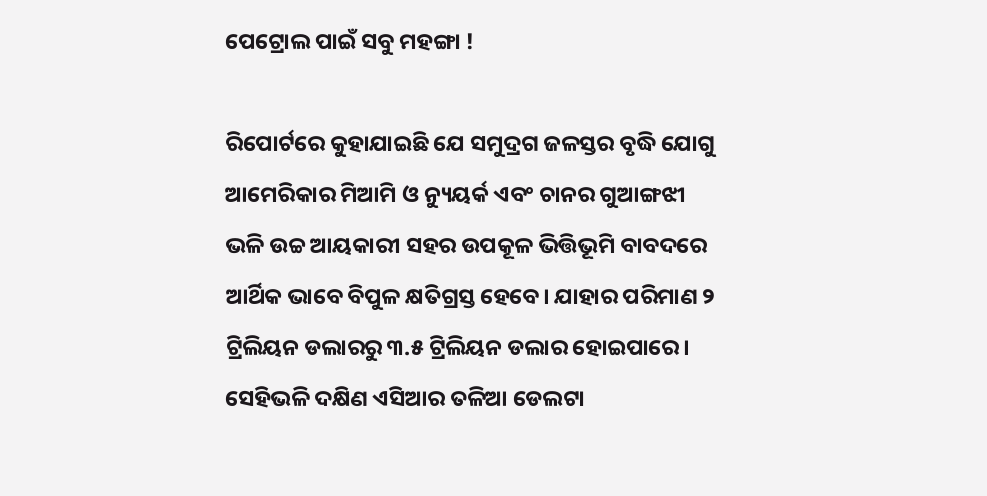ପେଟ୍ରୋଲ ପାଇଁ ସବୁ ମହଙ୍ଗା !

ରିପୋର୍ଟରେ କୁହାଯାଇଛି ଯେ ସମୁଦ୍ରଗ ଜଳସ୍ତର ବୃଦ୍ଧି ଯୋଗୁ ଆମେରିକାର ମିଆମି ଓ ନ୍ୟୁୟର୍କ ଏବଂ ଚାନର ଗୁଆଙ୍ଗଝୀ ଭଳି ଉଚ୍ଚ ଆୟକାରୀ ସହର ଉପକୂଳ ଭିତ୍ତିଭୂମି ବାବଦରେ ଆର୍ଥିକ ଭାବେ ବିପୁଳ କ୍ଷତିଗ୍ରସ୍ତ ହେବେ। ଯାହାର ପରିମାଣ ୨ ଟ୍ରିଲିୟନ ଡଲାରରୁ ୩.୫ ଟ୍ରିଲିୟନ ଡଲାର ହୋଇପାରେ। ସେହିଭଳି ଦକ୍ଷିଣ ଏସିଆର ତଳିଆ ଡେଲଟା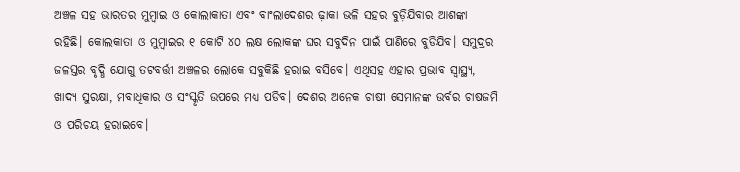ଅଞ୍ଚଳ ସହ ଭାରତର ମୁମ୍ବାଇ ଓ କୋଲାକାତା ଏବଂ ବାଂଲାଦେଶର ଢ଼ାକା ଭଳି ସହର ବୁଡ଼ିଯିବାର ଆଶଙ୍କା ରହିଛି। କୋଲକାତା ଓ ମୁମ୍ବାଇର ୧ କୋଟି ୪୦ ଲକ୍ଷ ଲୋକଙ୍କ ଘର ସବୁଦିନ ପାଇଁ ପାଣିରେ ବୁଡିଯିବ। ସମୁଦ୍ରର ଜଳସ୍ତର ବୃଦ୍ଧି ଯୋଗୁ ତଟବର୍ତ୍ତୀ ଅଞ୍ଚଳର ଲୋକେ ସବୁକିଛି ହରାଇ ବସିବେ। ଏଥିସହ ଏହାର ପ୍ରଭାବ ସ୍ବାସ୍ଥ୍ୟ, ଖାଦ୍ୟ ସୁରକ୍ଷା, ମବାଧିକାର ଓ ସଂସ୍କୃତି ଉପରେ ମଧ୍ୟ ପଡିବ। ଦେଶର ଅନେକ ଚାଷୀ ସେମାନଙ୍କ ଉର୍ବର ଚାଷଜମି ଓ ପରିଚୟ ହରାଇବେ।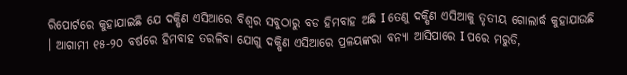ରିପୋର୍ଟରେ କୁହାଯାଇଛି ଯେ ଦକ୍ଷିଣ ଏସିଆରେ ବିଶ୍ଵର ସବୁଠାରୁ ବଡ ହିମବାହ ଅଛି I ତେଣୁ ଦକ୍ଷିଣ ଏସିଆକୁ ତୃତୀୟ ଗୋଲାର୍ଦ୍ଧ କୁହାଯାଉଛି । ଆଗାମୀ ୧୫-୨୦ ବର୍ଷରେ ହିମବାହ ତରଳିବା ଯୋଗୁ ଦକ୍ଷିଣ ଏସିଆରେ ପ୍ରଳୟଙ୍କରା ବନ୍ୟା ଆସିପାରେ I ପରେ ମରୁଡି,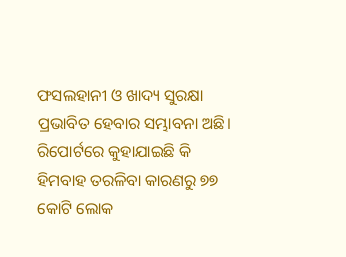ଫସଲହାନୀ ଓ ଖାଦ୍ୟ ସୁରକ୍ଷା ପ୍ରଭାବିତ ହେବାର ସମ୍ଭାବନା ଅଛି। ରିପୋର୍ଟରେ କୁହାଯାଇଛି କି ହିମବାହ ତରଳିବା କାରଣରୁ ୭୭ କୋଟି ଲୋକ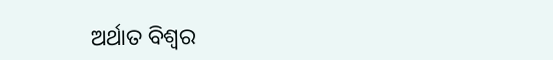ଅର୍ଥାତ ବିଶ୍ବର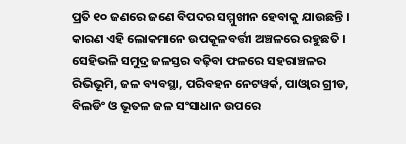ପ୍ରତି ୧୦ ଜଣରେ ଜଣେ ବିପଦର ସମ୍ମୁଖୀନ ହେବାକୁ ଯାଉଛନ୍ତି । କାରଣ ଏହି ଲୋକମାନେ ଉପକୂଳବର୍ତ୍ତୀ ଅଞ୍ଚଳରେ ରହୁଛତି । ସେହିଭଳି ସମୁଦ୍ର ଜଳସ୍ତର ବଢ଼ିବା ଫଳରେ ସହରାଞ୍ଚଳର ରିଭିଭୂମି, ଜଳ ବ୍ୟବସ୍ଥା, ପରିବହନ ନେଟୱର୍କ, ପାଓ୍ବାର ଗ୍ରୀଡ, ବିଲଡିଂ ଓ ଭୂତଳ ଜଳ ସଂସାଧାନ ଉପରେ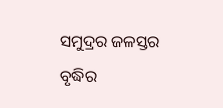ସମୁଦ୍ରର ଜଳସ୍ତର ବୃଦ୍ଧିର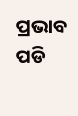ପ୍ରଭାବ ପଡି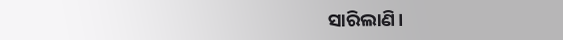ସାରିଲାଣି।